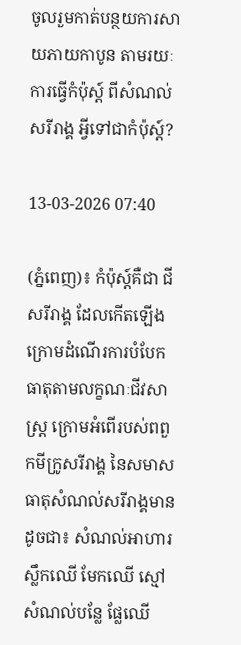ចូលរួមកាត់បន្ថយការសាយភាយកាបូន តាមរយៈការធ្វើកំប៉ុស្ត៍ ពីសំណល់សរីរាង្គ អ្វីទៅជាកំប៉ុស្ត៍?

13-03-2026 07:40

(ភ្នំពេញ)៖ កំប៉ុស្ត៍គឺជា ជីសរីរាង្គ ដែលកើតឡើងក្រោមដំណើរការបំបែកធាតុតាមលក្ខណៈជីវសាស្រ្ត ក្រោមអំពើរបស់ពពួកមីក្រូសរីរាង្គ នៃសមាសធាតុសំណល់សរីរាង្គមានដូចជា៖ សំណល់អាហារ ស្លឹកឈើ មែកឈើ ស្មៅ សំណល់បន្លែ ផ្លែឈើ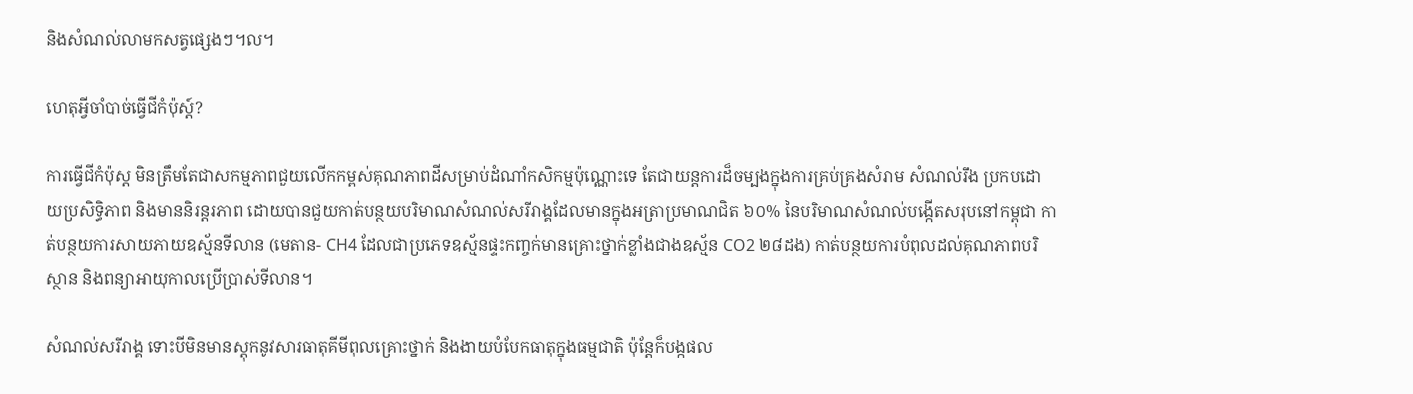និងសំណល់លាមកសត្វផ្សេងៗ។ល។

ហេតុអ្វីចាំបាច់ធ្វើជីកំប៉ុស្ត៍?

ការធ្វើជីកំប៉ុស្ត មិនត្រឹមតែជាសកម្មភាពជួយលើកកម្ពស់គុណភាពដីសម្រាប់ដំណាំកសិកម្មប៉ុណ្ណោះទេ តែជាយន្តការដ៏ចម្បងក្នុងការគ្រប់គ្រងសំរាម សំណល់រឹង ប្រកបដោយប្រសិទ្ធិភាព និងមាននិរន្តរភាព ដោយបានជួយកាត់បន្ថយបរិមាណសំណល់សរីរាង្គដែលមានក្នុងអត្រាប្រមាណជិត ៦០% នៃបរិមាណសំណល់បង្កើតសរុបនៅកម្ពុជា កាត់បន្ថយការសាយភាយឧស្ម័នទីលាន (មេតាន- CH4 ដែលជាប្រភេទឧស្ម័នផ្ទះកញ្ចក់មានគ្រោះថ្នាក់ខ្លាំងជាងឧស្ម័ន CO2 ២៨ដង) កាត់បន្ថយការបំពុលដល់គុណភាពបរិស្ថាន និងពន្យាអាយុកាលប្រើប្រាស់ទីលាន។

សំណល់សរីរាង្គ ទោះបីមិនមានស្តុកនូវសារធាតុគីមីពុលគ្រោះថ្នាក់ និងងាយបំបែកធាតុក្នុងធម្មជាតិ ប៉ុន្តែក៏បង្កផល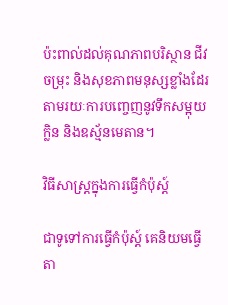ប៉ះពាល់ដល់គុណភាពបរិស្ថាន ជីវចម្រុះ និងសុខភាពមនុស្សខ្លាំងដែរ តាមរយៈការបញ្ចេញនូវទឹកសម្អុយ ក្លិន និងឧស្ម័នមេតាន។

វិធីសាស្រ្តក្នុងការធ្វើកំប៉ុស្ត៍

ជាទូទៅការធ្វើកំប៉ុស្ត៍ គេនិយមធ្វើតា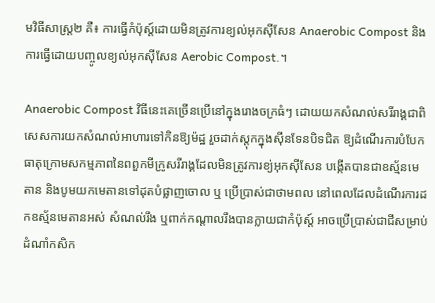មវិធីសាស្រ្ត២ គឺ៖ ការធ្វើកំប៉ុស្ត៍ដោយមិនត្រូវការខ្យល់អុកស៊ីសែន Anaerobic Compost និងការធ្វើដោយបញ្ចូលខ្យល់អុកស៊ីសែន Aerobic Compost.។

Anaerobic Compost វិធីនេះគេច្រើនប្រើនៅក្នុងរោងចក្រធំៗ ដោយយកសំណល់សរីរាង្គជាពិសេសការយកសំណល់អាហារទៅកិនឱ្យម៉ដ្ឋ រួចដាក់ស្តុកក្នុងស៊ីនទែនបិទជិត ឱ្យដំណើរការបំបែកធាតុក្រោមសកម្មភាពនៃពពួកមីក្រូសរីរាង្គដែលមិនត្រូវការខ្យ់អុកស៊ីសែន បង្កើតបានជាឧស្ម័នមេតាន និងបូមយកមេតានទៅដុតបំផ្លាញចោល ឬ ប្រើប្រាស់ជាថាមពល នៅពេលដែលដំណើរការដកឧស្ម័នមេតានអស់ សំណល់រឹង ឬពាក់កណ្តាលរឹងបានក្លាយជាកំប៉ុស្ត៍ អាចប្រើប្រាស់ជាជីសម្រាប់ដំណាំកសិក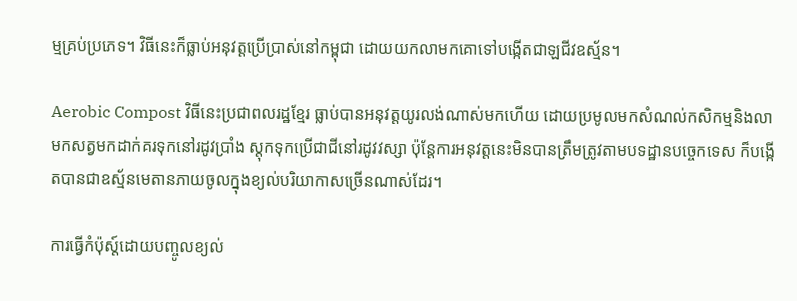ម្មគ្រប់ប្រភេទ។ វិធីនេះក៏ធ្លាប់អនុវត្តប្រើប្រាស់នៅកម្ពុជា ដោយយកលាមកគោទៅបង្កើតជាឡជីវឧស្ម័ន។

Aerobic Compost វិធីនេះប្រជាពលរដ្ឋខ្មែរ ធ្លាប់បានអនុវត្តយូរលង់ណាស់មកហើយ ដោយប្រមូលមកសំណល់កសិកម្មនិងលាមកសត្វមកដាក់គរទុកនៅរដូវប្រាំង ស្តុកទុកប្រើជាជីនៅរដូវវស្សា ប៉ុន្តែការអនុវត្តនេះមិនបានត្រឹមត្រូវតាមបទដ្ឋានបច្ចេកទេស ក៏បង្កើតបានជាឧស្ម័នមេតានភាយចូលក្នុងខ្យល់បរិយាកាសច្រើនណាស់ដែរ។

ការធ្វើកំប៉ុស្ត៍ដោយបញ្ចូលខ្យល់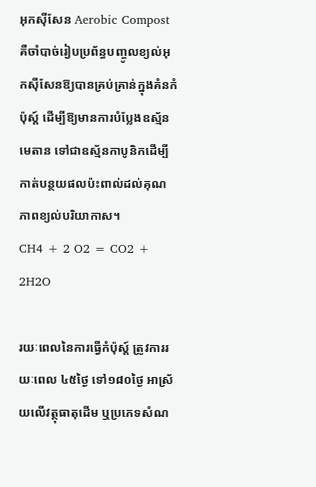អុកស៊ីសែន Aerobic Compost គឺចាំបាច់រៀបប្រព័ន្ធបញ្ចូលខ្យល់អុកស៊ីសែនឱ្យបានគ្រប់គ្រាន់ក្នុងគំនកំប៉ុស្ត៍ ដើម្បីឱ្យមានការបំប្លែងឧស្ម័នមេតាន ទៅជាឧស្ម័នកាបូនិកដើម្បីកាត់បន្ថយផលប៉ះពាល់ដល់គុណភាពខ្យល់បរិយាកាស។
CH4 + 2 O2 = CO2 + 2H2O

រយៈពេលនៃការធ្វើកំប៉ុស្ត៍ ត្រូវការរយៈពេល ៤៥ថ្ងៃ ទៅ១៨០ថ្ងៃ អាស្រ័យលើវត្ថុធាតុដើម ឬប្រភេទសំណ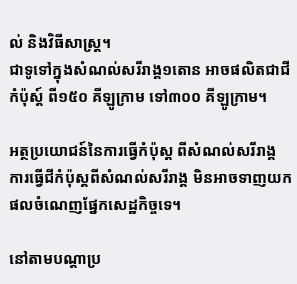ល់ និងវិធីសាស្រ្ត។
ជាទូទៅក្នុងសំណល់សរីរាង្គ១តោន អាចផលិតជាជីកំប៉ុស្ត៍ ពី១៥០ គីឡូក្រាម ទៅ៣០០ គីឡូក្រាម។

អត្ថប្រយោជន៍នៃការធ្វើកំប៉ុស្ត ពីសំណល់សរីរាង្គ
ការធ្វើជីកំប៉ុស្តពីសំណល់សរីរាង្គ មិនអាចទាញយកផលចំណេញផ្នែកសេដ្ឋកិច្ចទេ។

នៅតាមបណ្តាប្រ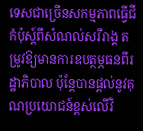ទេសជាច្រើនសកម្មភាពធ្វើជីកំប៉ុស្ត៍ពីសំណល់សរីរាង្គ តម្រូវឱ្យមានការឧបត្ថម្ភធនពីរដ្ឋាភិបាល ប៉ុន្តែបានផ្តល់នូវគុណប្រយោជន៍ខ្ពស់លើវិ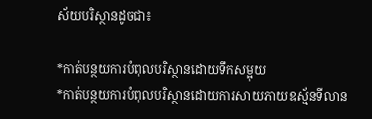ស័យបរិស្ថានដូចជា៖

*កាត់បន្ថយការបំពុលបរិស្ថានដោយទឹកសម្អុយ
*កាត់បន្ថយការបំពុលបរិស្ថានដោយការសាយភាយឧស្ម័នទីលាន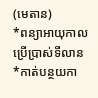(មេតាន)
*ពន្យាអាយុកាលប្រើប្រាស់ទីលាន
*កាត់បន្ថយកា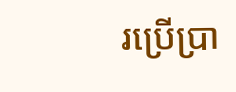រប្រើប្រា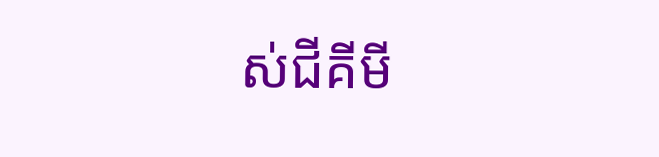ស់ជីគីមី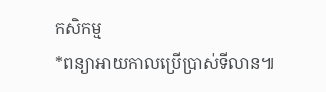កសិកម្ម
*ពន្យាអាយកាលប្រើប្រាស់ទីលាន៕